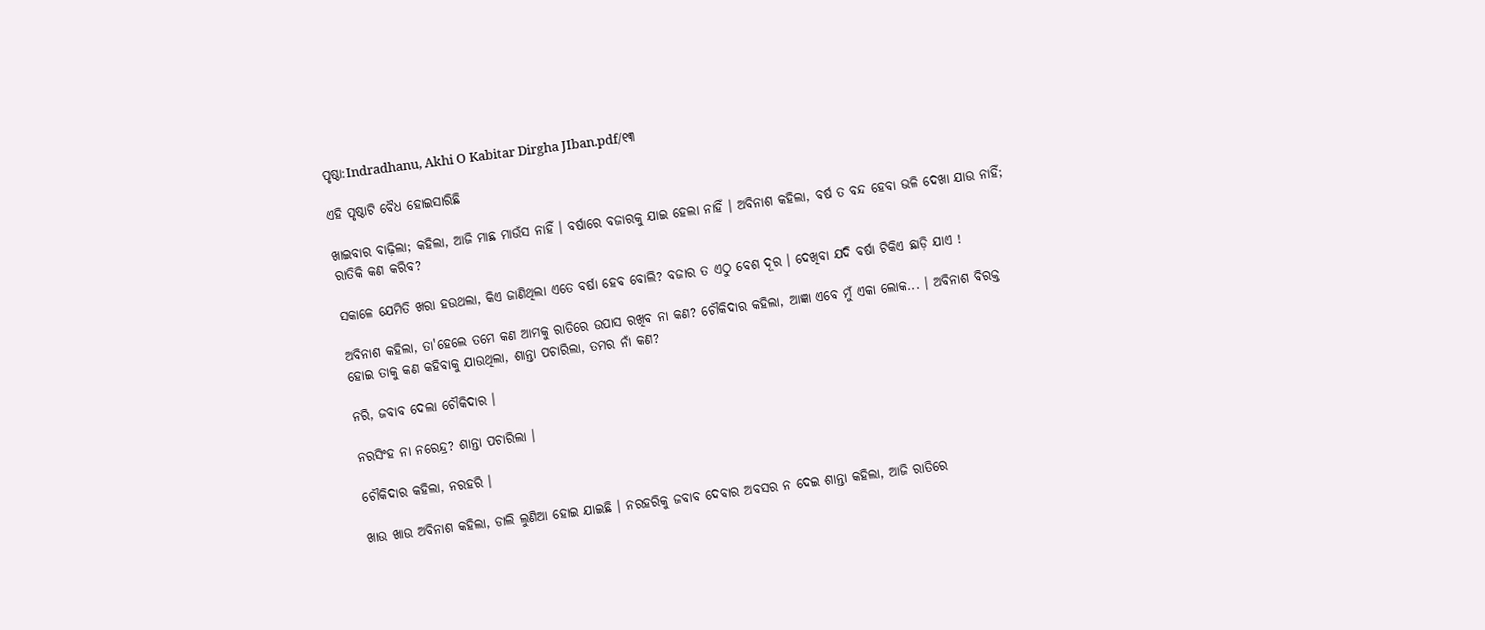ପୃଷ୍ଠା:Indradhanu, Akhi O Kabitar Dirgha JIban.pdf/୧୩

ଏହି ପୃଷ୍ଠାଟି ବୈଧ ହୋଇସାରିଛି

ଖାଇବାର ବାଢ଼ିଲା; କହିଲା, ଆଜି ମାଛ ମାଉଁସ ନାହିଁ । ବର୍ଷାରେ ବଜାରକୁ ଯାଇ ହେଲା ନାହିଁ । ଅବିନାଶ କହିଲା, ବର୍ଷ ତ ବନ୍ଦ ହେବା ଭଳି ଦେଖା ଯାଉ ନାହିଁ; ରାତିକି କଣ କରିବ?

ସକାଳେ ଯେମିତି ଖରା ହଉଥଲା, କିଏ ଜାଣିଥିଲା ଏତେ ବର୍ଷା ହେବ ବୋଲି? ବଜାର ତ ଏଠୁ ବେଶ ଦୂର । ଦେଖିବା ଯଦି ବର୍ଷା ଟିକିଏ ଛାଡ଼ି ଯାଏ !

ଅବିନାଶ କହିଲା, ତା'ହେଲେ ତମେ କଣ ଆମକୁ ରାତିରେ ଉପାସ ରଖିବ ନା କଣ? ଚୌକିଦାର କହିଲା, ଆଜ୍ଞା ଏବେ ମୁଁ ଏକା ଲୋକ... । ଅବିନାଶ ବିରକ୍ତ ହୋଇ ତାକୁ କଣ କହିବାକୁ ଯାଉଥିଲା, ଶାନ୍ତା ପଚାରିଲା, ତମର ନାଁ କଣ?

ନରି, ଜବାବ ଦେଲା ଚୌକିଦାର ।

ନରସିଂହ ନା ନରେନ୍ଦ୍ର? ଶାନ୍ତା ପଚାରିଲା ।

ଚୌକିଦାର କହିଲା, ନରହରି ।

ଖାଉ ଖାଉ ଅବିନାଶ କହିଲା, ଡାଲି ଲୁଣିଆ ହୋଇ ଯାଇଛି । ନରହରିକୁ ଜବାବ ଦେବାର ଅବସର ନ ଦେଇ ଶାନ୍ତା କହିଲା, ଆଜି ରାତିରେ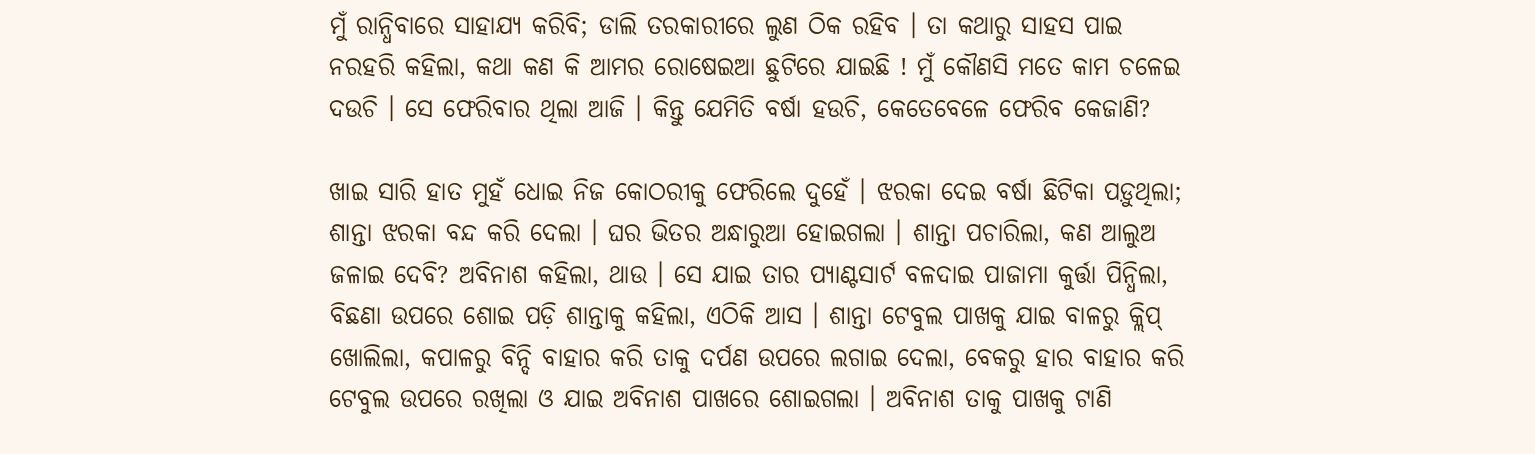ମୁଁ ରାନ୍ଧିବାରେ ସାହାଯ୍ୟ କରିବି; ଡାଲି ତରକାରୀରେ ଲୁଣ ଠିକ ରହିବ । ତା କଥାରୁ ସାହସ ପାଇ ନରହରି କହିଲା, କଥା କଣ କି ଆମର ରୋଷେଇଆ ଛୁଟିରେ ଯାଇଛି ! ମୁଁ କୌଣସି ମତେ କାମ ଚଳେଇ ଦଉଚି । ସେ ଫେରିବାର ଥିଲା ଆଜି । କିନ୍ତୁ ଯେମିତି ବର୍ଷା ହଉଚି, କେତେବେଳେ ଫେରିବ କେଜାଣି?

ଖାଇ ସାରି ହାତ ମୁହଁ ଧୋଇ ନିଜ କୋଠରୀକୁ ଫେରିଲେ ଦୁହେଁ । ଝରକା ଦେଇ ବର୍ଷା ଛିଟିକା ପଡ଼ୁଥିଲା; ଶାନ୍ତା ଝରକା ବନ୍ଦ କରି ଦେଲା । ଘର ଭିତର ଅନ୍ଧାରୁଆ ହୋଇଗଲା । ଶାନ୍ତା ପଚାରିଲା, କଣ ଆଲୁଅ ଜଳାଇ ଦେବି? ଅବିନାଶ କହିଲା, ଥାଉ । ସେ ଯାଇ ତାର ପ୍ୟାଣ୍ଟସାର୍ଟ ବଳଦାଇ ପାଜାମା କୁର୍ତ୍ତା ପିନ୍ଧିଲା, ବିଛଣା ଉପରେ ଶୋଇ ପଡ଼ି ଶାନ୍ତାକୁ କହିଲା, ଏଠିକି ଆସ । ଶାନ୍ତା ଟେବୁଲ ପାଖକୁ ଯାଇ ବାଳରୁ କ୍ଲିପ୍ ଖୋଲିଲା, କପାଳରୁ ବିନ୍ଦି ବାହାର କରି ତାକୁ ଦର୍ପଣ ଉପରେ ଲଗାଇ ଦେଲା, ବେକରୁ ହାର ବାହାର କରି ଟେବୁଲ ଉପରେ ରଖିଲା ଓ ଯାଇ ଅବିନାଶ ପାଖରେ ଶୋଇଗଲା । ଅବିନାଶ ତାକୁ ପାଖକୁ ଟାଣି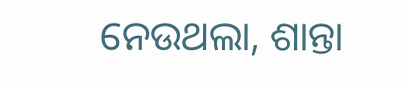ନେଉଥଲା, ଶାନ୍ତା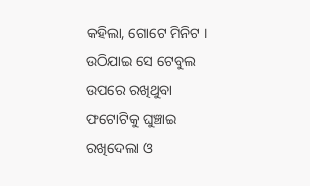କହିଲା, ଗୋଟେ ମିନିଟ । ଉଠିଯାଇ ସେ ଟେବୁଲ ଉପରେ ରଖିଥୁବା ଫଟୋଟିକୁ ଘୁଞ୍ଚାଇ ରଖିଦେଲା ଓ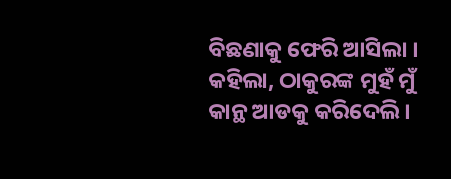ବିଛଣାକୁ ଫେରି ଆସିଲା । କହିଲା, ଠାକୁରଙ୍କ ମୁହଁ ମୁଁ କାନ୍ଥ ଆଡକୁ କରିଦେଲି ।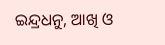ଇନ୍ଦ୍ରଧନୁ, ଆଖି ଓ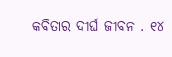କବିତାର ଦୀର୍ଘ ଜୀବନ . ୧୪